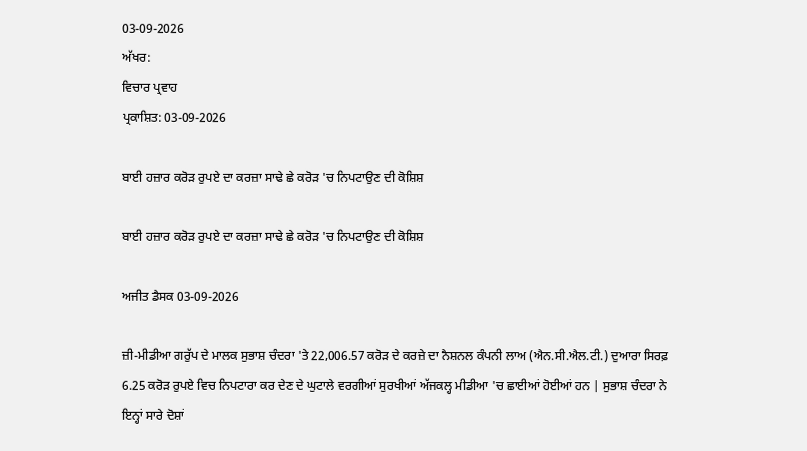03-09-2026
ਅੱਖਰ:
ਵਿਚਾਰ ਪ੍ਰਵਾਹ
ਪ੍ਰਕਾਸ਼ਿਤ: 03-09-2026

ਬਾਈ ਹਜ਼ਾਰ ਕਰੋੜ ਰੁਪਏ ਦਾ ਕਰਜ਼ਾ ਸਾਢੇ ਛੇ ਕਰੋੜ 'ਚ ਨਿਪਟਾਉਣ ਦੀ ਕੋਸ਼ਿਸ਼

ਬਾਈ ਹਜ਼ਾਰ ਕਰੋੜ ਰੁਪਏ ਦਾ ਕਰਜ਼ਾ ਸਾਢੇ ਛੇ ਕਰੋੜ 'ਚ ਨਿਪਟਾਉਣ ਦੀ ਕੋਸ਼ਿਸ਼

ਅਜੀਤ ਡੈਸਕ 03-09-2026

ਜ਼ੀ-ਮੀਡੀਆ ਗਰੁੱਪ ਦੇ ਮਾਲਕ ਸੁਭਾਸ਼ ਚੰਦਰਾ 'ਤੇ 22,006.57 ਕਰੋੜ ਦੇ ਕਰਜ਼ੇ ਦਾ ਨੈਸ਼ਨਲ ਕੰਪਨੀ ਲਾਅ (ਐਨ.ਸੀ.ਐਲ.ਟੀ.) ਦੁਆਰਾ ਸਿਰਫ਼ 6.25 ਕਰੋੜ ਰੁਪਏ ਵਿਚ ਨਿਪਟਾਰਾ ਕਰ ਦੇਣ ਦੇ ਘੁਟਾਲੇ ਵਰਗੀਆਂ ਸੁਰਖੀਆਂ ਅੱਜਕਲ੍ਹ ਮੀਡੀਆ 'ਚ ਛਾਈਆਂ ਹੋਈਆਂ ਹਨ | ਸੁਭਾਸ਼ ਚੰਦਰਾ ਨੇ ਇਨ੍ਹਾਂ ਸਾਰੇ ਦੋਸ਼ਾਂ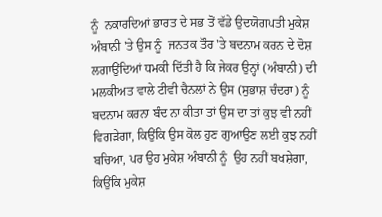ਨੂੰ  ਨਕਾਰਦਿਆਂ ਭਾਰਤ ਦੇ ਸਭ ਤੋਂ ਵੱਡੇ ਉਦਯੋਗਪਤੀ ਮੁਕੇਸ਼ ਅੰਬਾਨੀ 'ਤੇ ਉਸ ਨੂੰ  ਜਨਤਕ ਤੌਰ 'ਤੇ ਬਦਨਾਮ ਕਰਨ ਦੇ ਦੋਸ਼ ਲਗਾਉਂਦਿਆਂ ਧਮਕੀ ਦਿੱਤੀ ਹੈ ਕਿ ਜੇਕਰ ਉਨ੍ਹਾਂ (ਅੰਬਾਨੀ) ਦੀ ਮਲਕੀਅਤ ਵਾਲੇ ਟੀਵੀ ਚੈਨਲਾਂ ਨੇ ਉਸ (ਸੁਭਾਸ਼ ਚੰਦਰਾ) ਨੂੰ  ਬਦਨਾਮ ਕਰਨਾ ਬੰਦ ਨਾ ਕੀਤਾ ਤਾਂ ਉਸ ਦਾ ਤਾਂ ਕੁਝ ਵੀ ਨਹੀਂ ਵਿਗੜੇਗਾ, ਕਿਉਂਕਿ ਉਸ ਕੋਲ ਹੁਣ ਗੁਆਉਣ ਲਈ ਕੁਝ ਨਹੀਂ ਬਚਿਆ, ਪਰ ਉਹ ਮੁਕੇਸ਼ ਅੰਬਾਨੀ ਨੂੰ  ਉਹ ਨਹੀਂ ਬਖਸ਼ੇਗਾ, ਕਿਉਂਕਿ ਮੁਕੇਸ਼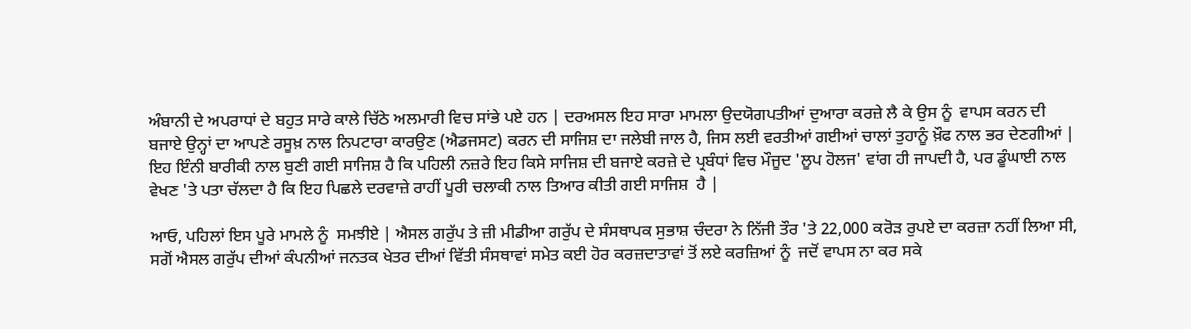ਅੰਬਾਨੀ ਦੇ ਅਪਰਾਧਾਂ ਦੇ ਬਹੁਤ ਸਾਰੇ ਕਾਲੇ ਚਿੱਠੇ ਅਲਮਾਰੀ ਵਿਚ ਸਾਂਭੇ ਪਏ ਹਨ | ਦਰਅਸਲ ਇਹ ਸਾਰਾ ਮਾਮਲਾ ਉਦਯੋਗਪਤੀਆਂ ਦੁਆਰਾ ਕਰਜ਼ੇ ਲੈ ਕੇ ਉਸ ਨੂੰ  ਵਾਪਸ ਕਰਨ ਦੀ ਬਜਾਏ ਉਨ੍ਹਾਂ ਦਾ ਆਪਣੇ ਰਸੂਖ਼ ਨਾਲ ਨਿਪਟਾਰਾ ਕਾਰਉਣ (ਐਡਜਸਟ) ਕਰਨ ਦੀ ਸਾਜਿਸ਼ ਦਾ ਜਲੇਬੀ ਜਾਲ ਹੈ, ਜਿਸ ਲਈ ਵਰਤੀਆਂ ਗਈਆਂ ਚਾਲਾਂ ਤੁਹਾਨੂੰ ਖ਼ੌਫ ਨਾਲ ਭਰ ਦੇਣਗੀਆਂ | ਇਹ ਇੰਨੀ ਬਾਰੀਕੀ ਨਾਲ ਬੁਣੀ ਗਈ ਸਾਜਿਸ਼ ਹੈ ਕਿ ਪਹਿਲੀ ਨਜ਼ਰੇ ਇਹ ਕਿਸੇ ਸਾਜਿਸ਼ ਦੀ ਬਜਾਏ ਕਰਜ਼ੇ ਦੇ ਪ੍ਰਬੰਧਾਂ ਵਿਚ ਮੌਜੂਦ 'ਲੂਪ ਹੋਲਜ' ਵਾਂਗ ਹੀ ਜਾਪਦੀ ਹੈ, ਪਰ ਡੂੰਘਾਈ ਨਾਲ ਵੇਖਣ 'ਤੇ ਪਤਾ ਚੱਲਦਾ ਹੈ ਕਿ ਇਹ ਪਿਛਲੇ ਦਰਵਾਜ਼ੇ ਰਾਹੀਂ ਪੂਰੀ ਚਲਾਕੀ ਨਾਲ ਤਿਆਰ ਕੀਤੀ ਗਈ ਸਾਜਿਸ਼  ਹੈ |

ਆਓ, ਪਹਿਲਾਂ ਇਸ ਪੂਰੇ ਮਾਮਲੇ ਨੂੰ  ਸਮਝੀਏ | ਐਸਲ ਗਰੁੱਪ ਤੇ ਜ਼ੀ ਮੀਡੀਆ ਗਰੁੱਪ ਦੇ ਸੰਸਥਾਪਕ ਸੁਭਾਸ਼ ਚੰਦਰਾ ਨੇ ਨਿੱਜੀ ਤੌਰ 'ਤੇ 22,000 ਕਰੋੜ ਰੁਪਏ ਦਾ ਕਰਜ਼ਾ ਨਹੀਂ ਲਿਆ ਸੀ, ਸਗੋਂ ਐਸਲ ਗਰੁੱਪ ਦੀਆਂ ਕੰਪਨੀਆਂ ਜਨਤਕ ਖੇਤਰ ਦੀਆਂ ਵਿੱਤੀ ਸੰਸਥਾਵਾਂ ਸਮੇਤ ਕਈ ਹੋਰ ਕਰਜ਼ਦਾਤਾਵਾਂ ਤੋਂ ਲਏ ਕਰਜ਼ਿਆਂ ਨੂੰ  ਜਦੋਂ ਵਾਪਸ ਨਾ ਕਰ ਸਕੇ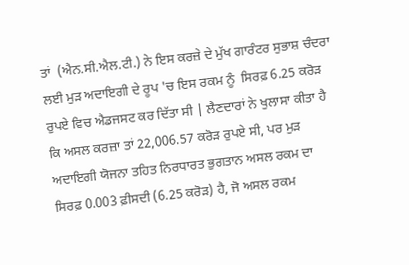ਤਾਂ  (ਐਨ.ਸੀ.ਐਲ.ਟੀ.) ਨੇ ਇਸ ਕਰਜ਼ੇ ਦੇ ਮੁੱਖ ਗਾਰੰਟਰ ਸੁਭਾਸ਼ ਚੰਦਰਾ ਲਈ ਮੁੜ ਅਦਾਇਗੀ ਦੇ ਰੂਪ 'ਚ ਇਸ ਰਕਮ ਨੂੰ  ਸਿਰਫ਼ 6.25 ਕਰੋੜ ਰੁਪਏ ਵਿਚ ਐਡਜਸਟ ਕਰ ਦਿੱਤਾ ਸੀ | ਲੈਣਦਾਰਾਂ ਨੇ ਖੁਲਾਸਾ ਕੀਤਾ ਹੈ ਕਿ ਅਸਲ ਕਰਜ਼ਾ ਤਾਂ 22,006.57 ਕਰੋੜ ਰੁਪਏ ਸੀ, ਪਰ ਮੁੜ ਅਦਾਇਗੀ ਯੋਜਨਾ ਤਹਿਤ ਨਿਰਧਾਰਤ ਭੁਗਤਾਨ ਅਸਲ ਰਕਮ ਦਾ ਸਿਰਫ਼ 0.003 ਫ਼ੀਸਦੀ (6.25 ਕਰੋੜ) ਹੈ, ਜੋ ਅਸਲ ਰਕਮ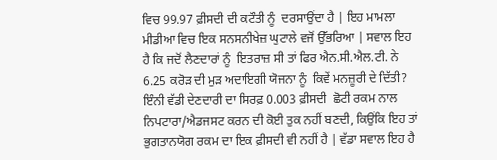ਵਿਚ 99.97 ਫ਼ੀਸਦੀ ਦੀ ਕਟੌਤੀ ਨੂੰ  ਦਰਸਾਉਂਦਾ ਹੈ | ਇਹ ਮਾਮਲਾ ਮੀਡੀਆ ਵਿਚ ਇਕ ਸਨਸਨੀਖੇਜ਼ ਘੁਟਾਲੇ ਵਜੋਂ ਉੱਭਰਿਆ | ਸਵਾਲ ਇਹ ਹੈ ਕਿ ਜਦੋਂ ਲੈਣਦਾਰਾਂ ਨੂੰ  ਇਤਰਾਜ਼ ਸੀ ਤਾਂ ਫਿਰ ਐਨ.ਸੀ.ਐਲ.ਟੀ. ਨੇ 6.25 ਕਰੋੜ ਦੀ ਮੁੜ ਅਦਾਇਗੀ ਯੋਜਨਾ ਨੂੰ  ਕਿਵੇਂ ਮਨਜ਼ੂਰੀ ਦੇ ਦਿੱਤੀ? ਇੰਨੀ ਵੱਡੀ ਦੇਣਦਾਰੀ ਦਾ ਸਿਰਫ਼ 0.003 ਫ਼ੀਸਦੀ  ਛੋਟੀ ਰਕਮ ਨਾਲ ਨਿਪਟਾਰਾ/ਐਡਜਸਟ ਕਰਨ ਦੀ ਕੋਈ ਤੁਕ ਨਹੀਂ ਬਣਦੀ, ਕਿਉਂਕਿ ਇਹ ਤਾਂ ਭੁਗਤਾਨਯੋਗ ਰਕਮ ਦਾ ਇਕ ਫ਼ੀਸਦੀ ਵੀ ਨਹੀਂ ਹੈ | ਵੱਡਾ ਸਵਾਲ ਇਹ ਹੈ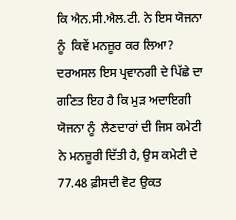ਕਿ ਐਨ.ਸੀ.ਐਲ.ਟੀ. ਨੇ ਇਸ ਯੋਜਨਾ ਨੂੰ  ਕਿਵੇਂ ਮਨਜ਼ੂਰ ਕਰ ਲਿਆ? ਦਰਅਸਲ ਇਸ ਪ੍ਰਵਾਨਗੀ ਦੇ ਪਿੱਛੇ ਦਾ ਗਣਿਤ ਇਹ ਹੈ ਕਿ ਮੁੜ ਅਦਾਇਗੀ ਯੋਜਨਾ ਨੂੰ  ਲੈਣਦਾਰਾਂ ਦੀ ਜਿਸ ਕਮੇਟੀ ਨੇ ਮਨਜ਼ੂਰੀ ਦਿੱਤੀ ਹੈ, ਉਸ ਕਮੇਟੀ ਦੇ 77.48 ਫ਼ੀਸਦੀ ਵੋਟ ਉਕਤ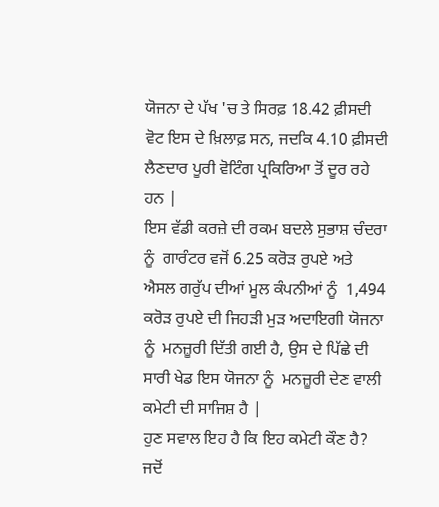ਯੋਜਨਾ ਦੇ ਪੱਖ 'ਚ ਤੇ ਸਿਰਫ਼ 18.42 ਫ਼ੀਸਦੀ ਵੋਟ ਇਸ ਦੇ ਖ਼ਿਲਾਫ਼ ਸਨ, ਜਦਕਿ 4.10 ਫ਼ੀਸਦੀ ਲੈਣਦਾਰ ਪੂਰੀ ਵੋਟਿੰਗ ਪ੍ਰਕਿਰਿਆ ਤੋਂ ਦੂਰ ਰਹੇ ਹਨ |
ਇਸ ਵੱਡੀ ਕਰਜ਼ੇ ਦੀ ਰਕਮ ਬਦਲੇ ਸੁਭਾਸ਼ ਚੰਦਰਾ ਨੂੰ  ਗਾਰੰਟਰ ਵਜੋਂ 6.25 ਕਰੋੜ ਰੁਪਏ ਅਤੇ ਐਸਲ ਗਰੁੱਪ ਦੀਆਂ ਮੂਲ ਕੰਪਨੀਆਂ ਨੂੰ  1,494 ਕਰੋੜ ਰੁਪਏ ਦੀ ਜਿਹੜੀ ਮੁੜ ਅਦਾਇਗੀ ਯੋਜਨਾ ਨੂੰ  ਮਨਜ਼ੂਰੀ ਦਿੱਤੀ ਗਈ ਹੈ, ਉਸ ਦੇ ਪਿੱਛੇ ਦੀ ਸਾਰੀ ਖੇਡ ਇਸ ਯੋਜਨਾ ਨੂੰ  ਮਨਜ਼ੂਰੀ ਦੇਣ ਵਾਲੀ ਕਮੇਟੀ ਦੀ ਸਾਜਿਸ਼ ਹੈ |
ਹੁਣ ਸਵਾਲ ਇਹ ਹੈ ਕਿ ਇਹ ਕਮੇਟੀ ਕੌਣ ਹੈ? ਜਦੋਂ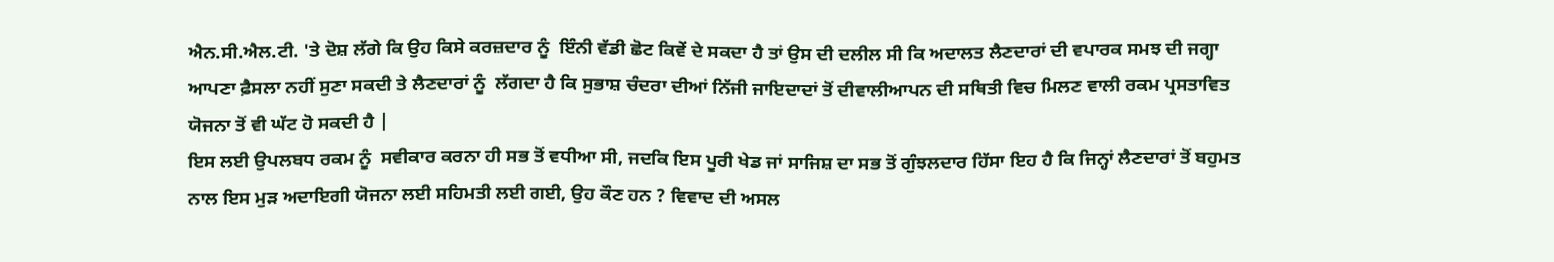ਐਨ.ਸੀ.ਐਲ.ਟੀ. 'ਤੇ ਦੋਸ਼ ਲੱਗੇ ਕਿ ਉਹ ਕਿਸੇ ਕਰਜ਼ਦਾਰ ਨੂੰ  ਇੰਨੀ ਵੱਡੀ ਛੋਟ ਕਿਵੇਂ ਦੇ ਸਕਦਾ ਹੈ ਤਾਂ ਉਸ ਦੀ ਦਲੀਲ ਸੀ ਕਿ ਅਦਾਲਤ ਲੈਣਦਾਰਾਂ ਦੀ ਵਪਾਰਕ ਸਮਝ ਦੀ ਜਗ੍ਹਾ ਆਪਣਾ ਫ਼ੈਸਲਾ ਨਹੀਂ ਸੁਣਾ ਸਕਦੀ ਤੇ ਲੈਣਦਾਰਾਂ ਨੂੰ  ਲੱਗਦਾ ਹੈ ਕਿ ਸੁਭਾਸ਼ ਚੰਦਰਾ ਦੀਆਂ ਨਿੱਜੀ ਜਾਇਦਾਦਾਂ ਤੋਂ ਦੀਵਾਲੀਆਪਨ ਦੀ ਸਥਿਤੀ ਵਿਚ ਮਿਲਣ ਵਾਲੀ ਰਕਮ ਪ੍ਰਸਤਾਵਿਤ ਯੋਜਨਾ ਤੋਂ ਵੀ ਘੱਟ ਹੋ ਸਕਦੀ ਹੈ |
ਇਸ ਲਈ ਉਪਲਬਧ ਰਕਮ ਨੂੰ  ਸਵੀਕਾਰ ਕਰਨਾ ਹੀ ਸਭ ਤੋਂ ਵਧੀਆ ਸੀ, ਜਦਕਿ ਇਸ ਪੂਰੀ ਖੇਡ ਜਾਂ ਸਾਜਿਸ਼ ਦਾ ਸਭ ਤੋਂ ਗੁੰਝਲਦਾਰ ਹਿੱਸਾ ਇਹ ਹੈ ਕਿ ਜਿਨ੍ਹਾਂ ਲੈਣਦਾਰਾਂ ਤੋਂ ਬਹੁਮਤ ਨਾਲ ਇਸ ਮੁੜ ਅਦਾਇਗੀ ਯੋਜਨਾ ਲਈ ਸਹਿਮਤੀ ਲਈ ਗਈ, ਉਹ ਕੌਣ ਹਨ ? ਵਿਵਾਦ ਦੀ ਅਸਲ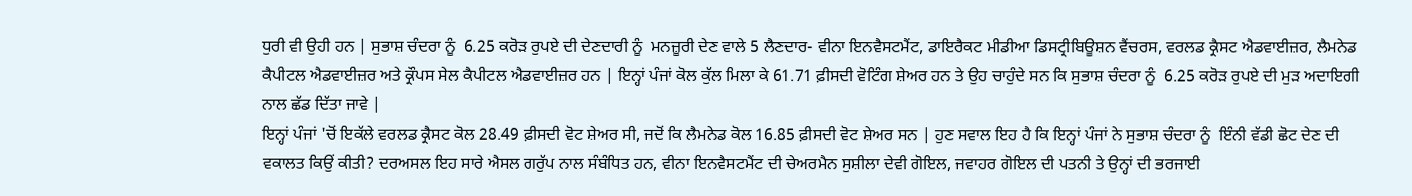ਧੁਰੀ ਵੀ ਉਹੀ ਹਨ | ਸੁਭਾਸ਼ ਚੰਦਰਾ ਨੂੰ  6.25 ਕਰੋੜ ਰੁਪਏ ਦੀ ਦੇਣਦਾਰੀ ਨੂੰ  ਮਨਜ਼ੂਰੀ ਦੇਣ ਵਾਲੇ 5 ਲੈਣਦਾਰ- ਵੀਨਾ ਇਨਵੈਸਟਮੈਂਟ, ਡਾਇਰੈਕਟ ਮੀਡੀਆ ਡਿਸਟ੍ਰੀਬਿਊਸ਼ਨ ਵੈਂਚਰਸ, ਵਰਲਡ ਕ੍ਰੈਸਟ ਐਡਵਾਈਜ਼ਰ, ਲੈਮਨੇਡ ਕੈਪੀਟਲ ਐਡਵਾਈਜ਼ਰ ਅਤੇ ਕ੍ਰੌਪਸ ਸੇਲ ਕੈਪੀਟਲ ਐਡਵਾਈਜ਼ਰ ਹਨ | ਇਨ੍ਹਾਂ ਪੰਜਾਂ ਕੋਲ ਕੁੱਲ ਮਿਲਾ ਕੇ 61.71 ਫ਼ੀਸਦੀ ਵੋਟਿੰਗ ਸ਼ੇਅਰ ਹਨ ਤੇ ਉਹ ਚਾਹੁੰਦੇ ਸਨ ਕਿ ਸੁਭਾਸ਼ ਚੰਦਰਾ ਨੂੰ  6.25 ਕਰੋੜ ਰੁਪਏ ਦੀ ਮੁੜ ਅਦਾਇਗੀ ਨਾਲ ਛੱਡ ਦਿੱਤਾ ਜਾਵੇ |
ਇਨ੍ਹਾਂ ਪੰਜਾਂ 'ਚੋਂ ਇਕੱਲੇ ਵਰਲਡ ਕ੍ਰੈਸਟ ਕੋਲ 28.49 ਫ਼ੀਸਦੀ ਵੋਟ ਸ਼ੇਅਰ ਸੀ, ਜਦੋਂ ਕਿ ਲੈਮਨੇਡ ਕੋਲ 16.85 ਫ਼ੀਸਦੀ ਵੋਟ ਸ਼ੇਅਰ ਸਨ | ਹੁਣ ਸਵਾਲ ਇਹ ਹੈ ਕਿ ਇਨ੍ਹਾਂ ਪੰਜਾਂ ਨੇ ਸੁਭਾਸ਼ ਚੰਦਰਾ ਨੂੰ  ਇੰਨੀ ਵੱਡੀ ਛੋਟ ਦੇਣ ਦੀ ਵਕਾਲਤ ਕਿਉਂ ਕੀਤੀ? ਦਰਅਸਲ ਇਹ ਸਾਰੇ ਐਸਲ ਗਰੁੱਪ ਨਾਲ ਸੰਬੰਧਿਤ ਹਨ, ਵੀਨਾ ਇਨਵੈਸਟਮੈਂਟ ਦੀ ਚੇਅਰਮੈਨ ਸੁਸ਼ੀਲਾ ਦੇਵੀ ਗੋਇਲ, ਜਵਾਹਰ ਗੋਇਲ ਦੀ ਪਤਨੀ ਤੇ ਉਨ੍ਹਾਂ ਦੀ ਭਰਜਾਈ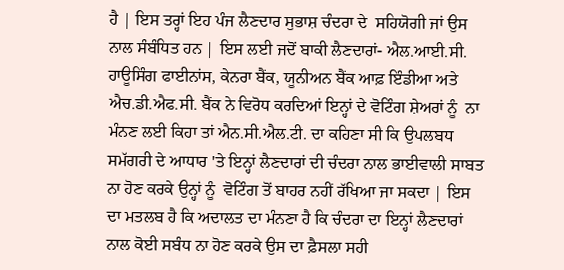ਹੈ | ਇਸ ਤਰ੍ਹਾਂ ਇਹ ਪੰਜ ਲੈਣਦਾਰ ਸੁਭਾਸ਼ ਚੰਦਰਾ ਦੇ  ਸਹਿਯੋਗੀ ਜਾਂ ਉਸ ਨਾਲ ਸੰਬੰਧਿਤ ਹਨ | ਇਸ ਲਈ ਜਦੋਂ ਬਾਕੀ ਲੈਣਦਾਰਾਂ- ਐਲ.ਆਈ.ਸੀ. ਹਾਊਸਿੰਗ ਫਾਈਨਾਂਸ, ਕੇਨਰਾ ਬੈਂਕ, ਯੂਨੀਅਨ ਬੈਂਕ ਆਫ਼ ਇੰਡੀਆ ਅਤੇ ਐਚ.ਡੀ.ਐਫ.ਸੀ. ਬੈਂਕ ਨੇ ਵਿਰੋਧ ਕਰਦਿਆਂ ਇਨ੍ਹਾਂ ਦੇ ਵੋਟਿੰਗ ਸ਼ੇਅਰਾਂ ਨੂੰ  ਨਾ ਮੰਨਣ ਲਈ ਕਿਹਾ ਤਾਂ ਐਨ.ਸੀ.ਐਲ.ਟੀ. ਦਾ ਕਹਿਣਾ ਸੀ ਕਿ ਉਪਲਬਧ ਸਮੱਗਰੀ ਦੇ ਆਧਾਰ 'ਤੇ ਇਨ੍ਹਾਂ ਲੈਣਦਾਰਾਂ ਦੀ ਚੰਦਰਾ ਨਾਲ ਭਾਈਵਾਲੀ ਸਾਬਤ ਨਾ ਹੋਣ ਕਰਕੇ ਉਨ੍ਹਾਂ ਨੂੰ  ਵੋਟਿੰਗ ਤੋਂ ਬਾਹਰ ਨਹੀਂ ਰੱਖਿਆ ਜਾ ਸਕਦਾ | ਇਸ ਦਾ ਮਤਲਬ ਹੈ ਕਿ ਅਦਾਲਤ ਦਾ ਮੰਨਣਾ ਹੈ ਕਿ ਚੰਦਰਾ ਦਾ ਇਨ੍ਹਾਂ ਲੈਣਦਾਰਾਂ ਨਾਲ ਕੋਈ ਸਬੰਧ ਨਾ ਹੋਣ ਕਰਕੇ ਉਸ ਦਾ ਫ਼ੈਸਲਾ ਸਹੀ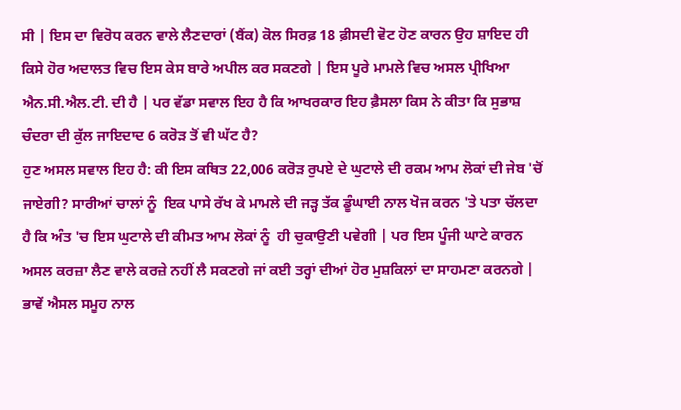ਸੀ | ਇਸ ਦਾ ਵਿਰੋਧ ਕਰਨ ਵਾਲੇ ਲੈਣਦਾਰਾਂ (ਬੈਂਕ) ਕੋਲ ਸਿਰਫ਼ 18 ਫ਼ੀਸਦੀ ਵੋਟ ਹੋਣ ਕਾਰਨ ਉਹ ਸ਼ਾਇਦ ਹੀ ਕਿਸੇ ਹੋਰ ਅਦਾਲਤ ਵਿਚ ਇਸ ਕੇਸ ਬਾਰੇ ਅਪੀਲ ਕਰ ਸਕਣਗੇ | ਇਸ ਪੂਰੇ ਮਾਮਲੇ ਵਿਚ ਅਸਲ ਪ੍ਰੀਖਿਆ ਐਨ.ਸੀ.ਐਲ.ਟੀ. ਦੀ ਹੈ | ਪਰ ਵੱਡਾ ਸਵਾਲ ਇਹ ਹੈ ਕਿ ਆਖਰਕਾਰ ਇਹ ਫ਼ੈਸਲਾ ਕਿਸ ਨੇ ਕੀਤਾ ਕਿ ਸੁਭਾਸ਼ ਚੰਦਰਾ ਦੀ ਕੁੱਲ ਜਾਇਦਾਦ 6 ਕਰੋੜ ਤੋਂ ਵੀ ਘੱਟ ਹੈ?
ਹੁਣ ਅਸਲ ਸਵਾਲ ਇਹ ਹੈ: ਕੀ ਇਸ ਕਥਿਤ 22,006 ਕਰੋੜ ਰੁਪਏ ਦੇ ਘੁਟਾਲੇ ਦੀ ਰਕਮ ਆਮ ਲੋਕਾਂ ਦੀ ਜੇਬ 'ਚੋਂ ਜਾਏਗੀ? ਸਾਰੀਆਂ ਚਾਲਾਂ ਨੂੰ  ਇਕ ਪਾਸੇ ਰੱਖ ਕੇ ਮਾਮਲੇ ਦੀ ਜੜ੍ਹ ਤੱਕ ਡੂੰਘਾਈ ਨਾਲ ਖੋਜ ਕਰਨ 'ਤੇ ਪਤਾ ਚੱਲਦਾ ਹੈ ਕਿ ਅੰਤ 'ਚ ਇਸ ਘੁਟਾਲੇ ਦੀ ਕੀਮਤ ਆਮ ਲੋਕਾਂ ਨੂੰ  ਹੀ ਚੁਕਾਉਣੀ ਪਵੇਗੀ | ਪਰ ਇਸ ਪੂੰਜੀ ਘਾਟੇ ਕਾਰਨ ਅਸਲ ਕਰਜ਼ਾ ਲੈਣ ਵਾਲੇ ਕਰਜ਼ੇ ਨਹੀਂ ਲੈ ਸਕਣਗੇ ਜਾਂ ਕਈ ਤਰ੍ਹਾਂ ਦੀਆਂ ਹੋਰ ਮੁਸ਼ਕਿਲਾਂ ਦਾ ਸਾਹਮਣਾ ਕਰਨਗੇ | ਭਾਵੇਂ ਐਸਲ ਸਮੂਹ ਨਾਲ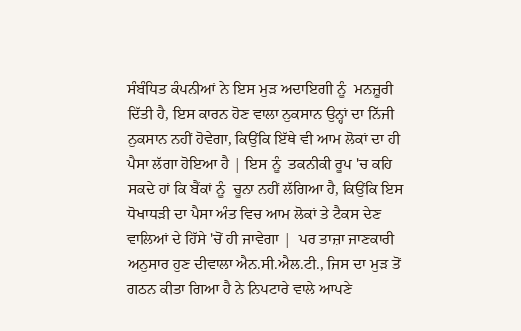ਸੰਬੰਧਿਤ ਕੰਪਨੀਆਂ ਨੇ ਇਸ ਮੁੜ ਅਦਾਇਗੀ ਨੂੰ  ਮਨਜ਼ੂਰੀ ਦਿੱਤੀ ਹੈ, ਇਸ ਕਾਰਨ ਹੋਣ ਵਾਲਾ ਨੁਕਸਾਨ ਉਨ੍ਹਾਂ ਦਾ ਨਿੱਜੀ ਨੁਕਸਾਨ ਨਹੀਂ ਹੋਵੇਗਾ, ਕਿਉਂਕਿ ਇੱਥੇ ਵੀ ਆਮ ਲੋਕਾਂ ਦਾ ਹੀ ਪੈਸਾ ਲੱਗਾ ਹੋਇਆ ਹੈ | ਇਸ ਨੂੰ  ਤਕਨੀਕੀ ਰੂਪ 'ਚ ਕਹਿ ਸਕਦੇ ਹਾਂ ਕਿ ਬੈਂਕਾਂ ਨੂੰ  ਚੂਨਾ ਨਹੀਂ ਲੱਗਿਆ ਹੈ, ਕਿਉਂਕਿ ਇਸ ਧੋਖਾਧੜੀ ਦਾ ਪੈਸਾ ਅੰਤ ਵਿਚ ਆਮ ਲੋਕਾਂ ਤੇ ਟੈਕਸ ਦੇਣ ਵਾਲਿਆਂ ਦੇ ਹਿੱਸੇ 'ਚੋਂ ਹੀ ਜਾਵੇਗਾ |  ਪਰ ਤਾਜ਼ਾ ਜਾਣਕਾਰੀ ਅਨੁਸਾਰ ਹੁਣ ਦੀਵਾਲਾ ਐਨ.ਸੀ.ਐਲ.ਟੀ., ਜਿਸ ਦਾ ਮੁੜ ਤੋਂ ਗਠਨ ਕੀਤਾ ਗਿਆ ਹੈ ਨੇ ਨਿਪਟਾਰੇ ਵਾਲੇ ਆਪਣੇ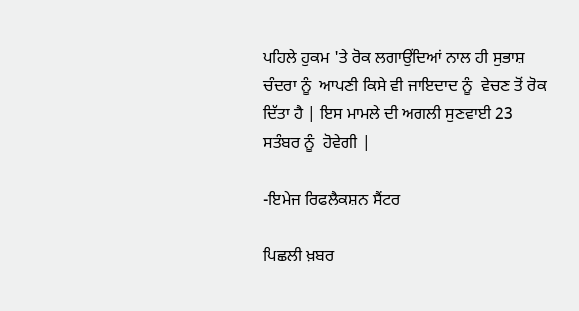ਪਹਿਲੇ ਹੁਕਮ 'ਤੇ ਰੋਕ ਲਗਾਉਂਦਿਆਂ ਨਾਲ ਹੀ ਸੁਭਾਸ਼ ਚੰਦਰਾ ਨੂੰ  ਆਪਣੀ ਕਿਸੇ ਵੀ ਜਾਇਦਾਦ ਨੂੰ  ਵੇਚਣ ਤੋਂ ਰੋਕ ਦਿੱਤਾ ਹੈ | ਇਸ ਮਾਮਲੇ ਦੀ ਅਗਲੀ ਸੁਣਵਾਈ 23 ਸਤੰਬਰ ਨੂੰ  ਹੋਵੇਗੀ |

-ਇਮੇਜ ਰਿਫਲੈਕਸ਼ਨ ਸੈਂਟਰ

ਪਿਛਲੀ ਖ਼ਬਰ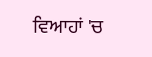ਵਿਆਹਾਂ 'ਚ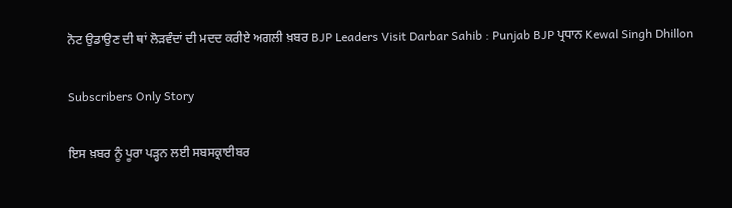ਨੋਟ ਉਡਾਉਣ ਦੀ ਥਾਂ ਲੋੜਵੰਦਾਂ ਦੀ ਮਦਦ ਕਰੀਏ ਅਗਲੀ ਖ਼ਬਰ BJP Leaders Visit Darbar Sahib : Punjab BJP ਪ੍ਰਧਾਨ Kewal Singh Dhillon

Subscribers Only Story

ਇਸ ਖ਼ਬਰ ਨੂੰ ਪੂਰਾ ਪੜ੍ਹਨ ਲਈ ਸਬਸਕ੍ਰਾਈਬਰ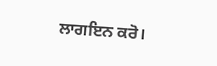ਲਾਗਇਨ ਕਰੋ।